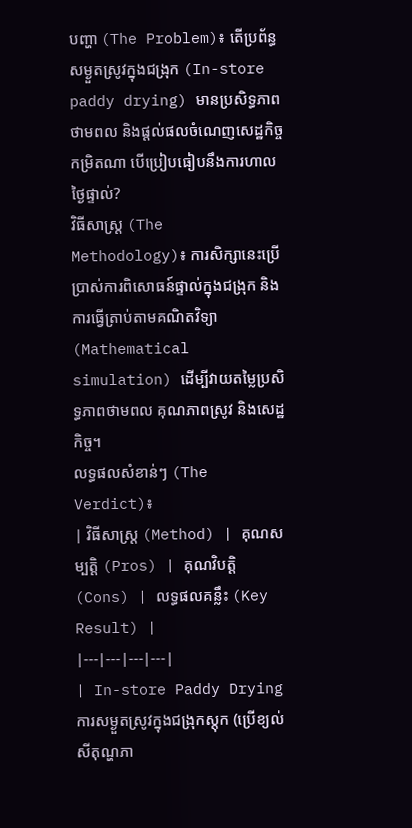បញ្ហា (The Problem)៖ តើប្រព័ន្ធសម្ងួតស្រូវក្នុងជង្រុក (In-store paddy drying) មានប្រសិទ្ធភាពថាមពល និងផ្តល់ផលចំណេញសេដ្ឋកិច្ចកម្រិតណា បើប្រៀបធៀបនឹងការហាលថ្ងៃផ្ទាល់?
វិធីសាស្ត្រ (The Methodology)៖ ការសិក្សានេះប្រើប្រាស់ការពិសោធន៍ផ្ទាល់ក្នុងជង្រុក និងការធ្វើត្រាប់តាមគណិតវិទ្យា (Mathematical simulation) ដើម្បីវាយតម្លៃប្រសិទ្ធភាពថាមពល គុណភាពស្រូវ និងសេដ្ឋកិច្ច។
លទ្ធផលសំខាន់ៗ (The Verdict)៖
| វិធីសាស្ត្រ (Method) | គុណសម្បត្តិ (Pros) | គុណវិបត្តិ (Cons) | លទ្ធផលគន្លឹះ (Key Result) |
|---|---|---|---|
| In-store Paddy Drying ការសម្ងួតស្រូវក្នុងជង្រុកស្តុក (ប្រើខ្យល់សីតុណ្ហភា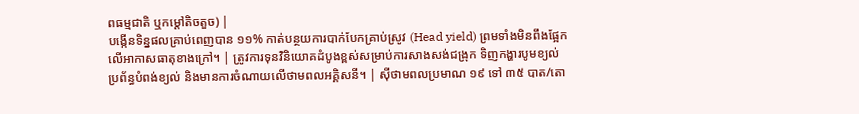ពធម្មជាតិ ឬកម្ដៅតិចតួច) |
បង្កើនទិន្នផលគ្រាប់ពេញបាន ១១% កាត់បន្ថយការបាក់បែកគ្រាប់ស្រូវ (Head yield) ព្រមទាំងមិនពឹងផ្អែកលើអាកាសធាតុខាងក្រៅ។ | ត្រូវការទុនវិនិយោគដំបូងខ្ពស់សម្រាប់ការសាងសង់ជង្រុក ទិញកង្ហារបូមខ្យល់ ប្រព័ន្ធបំពង់ខ្យល់ និងមានការចំណាយលើថាមពលអគ្គិសនី។ | ស៊ីថាមពលប្រមាណ ១៩ ទៅ ៣៥ បាត/តោ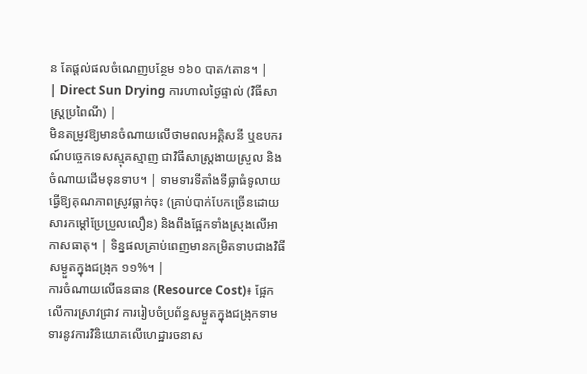ន តែផ្តល់ផលចំណេញបន្ថែម ១៦០ បាត/តោន។ |
| Direct Sun Drying ការហាលថ្ងៃផ្ទាល់ (វិធីសាស្ត្រប្រពៃណី) |
មិនតម្រូវឱ្យមានចំណាយលើថាមពលអគ្គិសនី ឬឧបករណ៍បច្ចេកទេសស្មុគស្មាញ ជាវិធីសាស្ត្រងាយស្រួល និងចំណាយដើមទុនទាប។ | ទាមទារទីតាំងទីធ្លាធំទូលាយ ធ្វើឱ្យគុណភាពស្រូវធ្លាក់ចុះ (គ្រាប់បាក់បែកច្រើនដោយសារកម្ដៅប្រែប្រួលលឿន) និងពឹងផ្អែកទាំងស្រុងលើអាកាសធាតុ។ | ទិន្នផលគ្រាប់ពេញមានកម្រិតទាបជាងវិធីសម្ងួតក្នុងជង្រុក ១១%។ |
ការចំណាយលើធនធាន (Resource Cost)៖ ផ្អែកលើការស្រាវជ្រាវ ការរៀបចំប្រព័ន្ធសម្ងួតក្នុងជង្រុកទាមទារនូវការវិនិយោគលើហេដ្ឋារចនាស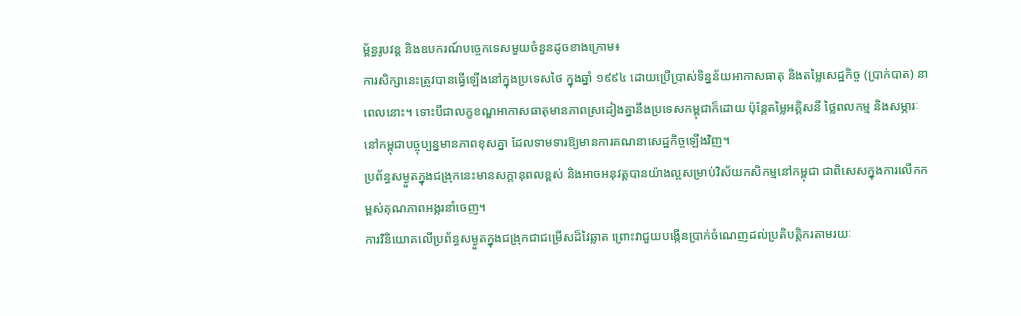ម្ព័ន្ធរូបវន្ត និងឧបករណ៍បច្ចេកទេសមួយចំនួនដូចខាងក្រោម៖
ការសិក្សានេះត្រូវបានធ្វើឡើងនៅក្នុងប្រទេសថៃ ក្នុងឆ្នាំ ១៩៩៤ ដោយប្រើប្រាស់ទិន្នន័យអាកាសធាតុ និងតម្លៃសេដ្ឋកិច្ច (ប្រាក់បាត) នាពេលនោះ។ ទោះបីជាលក្ខខណ្ឌអាកាសធាតុមានភាពស្រដៀងគ្នានឹងប្រទេសកម្ពុជាក៏ដោយ ប៉ុន្តែតម្លៃអគ្គិសនី ថ្លៃពលកម្ម និងសម្ភារៈនៅកម្ពុជាបច្ចុប្បន្នមានភាពខុសគ្នា ដែលទាមទារឱ្យមានការគណនាសេដ្ឋកិច្ចឡើងវិញ។
ប្រព័ន្ធសម្ងួតក្នុងជង្រុកនេះមានសក្តានុពលខ្ពស់ និងអាចអនុវត្តបានយ៉ាងល្អសម្រាប់វិស័យកសិកម្មនៅកម្ពុជា ជាពិសេសក្នុងការលើកកម្ពស់គុណភាពអង្ករនាំចេញ។
ការវិនិយោគលើប្រព័ន្ធសម្ងួតក្នុងជង្រុកជាជម្រើសដ៏វៃឆ្លាត ព្រោះវាជួយបង្កើនប្រាក់ចំណេញដល់ប្រតិបត្តិករតាមរយៈ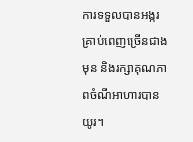ការទទួលបានអង្ករគ្រាប់ពេញច្រើនជាងមុន និងរក្សាគុណភាពចំណីអាហារបានយូរ។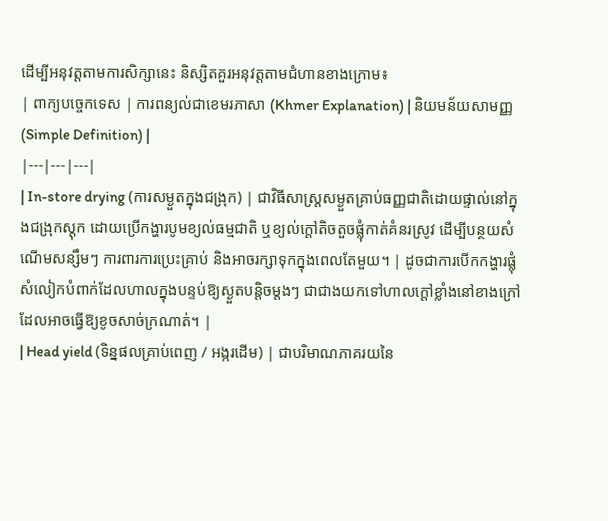ដើម្បីអនុវត្តតាមការសិក្សានេះ និស្សិតគួរអនុវត្តតាមជំហានខាងក្រោម៖
| ពាក្យបច្ចេកទេស | ការពន្យល់ជាខេមរភាសា (Khmer Explanation) | និយមន័យសាមញ្ញ (Simple Definition) |
|---|---|---|
| In-store drying (ការសម្ងួតក្នុងជង្រុក) | ជាវិធីសាស្ត្រសម្ងួតគ្រាប់ធញ្ញជាតិដោយផ្ទាល់នៅក្នុងជង្រុកស្តុក ដោយប្រើកង្ហារបូមខ្យល់ធម្មជាតិ ឬខ្យល់ក្ដៅតិចតួចផ្លុំកាត់គំនរស្រូវ ដើម្បីបន្ថយសំណើមសន្សឹមៗ ការពារការប្រេះគ្រាប់ និងអាចរក្សាទុកក្នុងពេលតែមួយ។ | ដូចជាការបើកកង្ហារផ្លុំសំលៀកបំពាក់ដែលហាលក្នុងបន្ទប់ឱ្យស្ងួតបន្តិចម្ដងៗ ជាជាងយកទៅហាលក្ដៅខ្លាំងនៅខាងក្រៅដែលអាចធ្វើឱ្យខូចសាច់ក្រណាត់។ |
| Head yield (ទិន្នផលគ្រាប់ពេញ / អង្ករដើម) | ជាបរិមាណភាគរយនៃ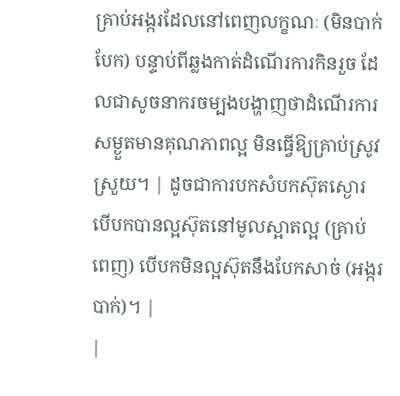គ្រាប់អង្ករដែលនៅពេញលក្ខណៈ (មិនបាក់បែក) បន្ទាប់ពីឆ្លងកាត់ដំណើរការកិនរួច ដែលជាសូចនាករចម្បងបង្ហាញថាដំណើរការសម្ងួតមានគុណភាពល្អ មិនធ្វើឱ្យគ្រាប់ស្រូវស្រួយ។ | ដូចជាការបកសំបកស៊ុតស្ងោរ បើបកបានល្អស៊ុតនៅមូលស្អាតល្អ (គ្រាប់ពេញ) បើបកមិនល្អស៊ុតនឹងបែកសាច់ (អង្ករបាក់)។ |
|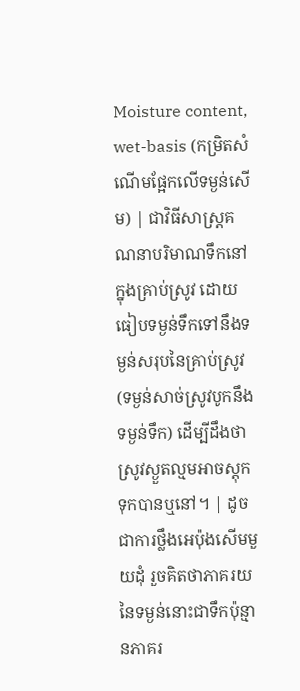Moisture content, wet-basis (កម្រិតសំណើមផ្អែកលើទម្ងន់សើម) | ជាវិធីសាស្ត្រគណនាបរិមាណទឹកនៅក្នុងគ្រាប់ស្រូវ ដោយធៀបទម្ងន់ទឹកទៅនឹងទម្ងន់សរុបនៃគ្រាប់ស្រូវ (ទម្ងន់សាច់ស្រូវបូកនឹងទម្ងន់ទឹក) ដើម្បីដឹងថាស្រូវស្ងួតល្មមអាចស្តុកទុកបានឬនៅ។ | ដូចជាការថ្លឹងអេប៉ុងសើមមួយដុំ រួចគិតថាភាគរយនៃទម្ងន់នោះជាទឹកប៉ុន្មានភាគរ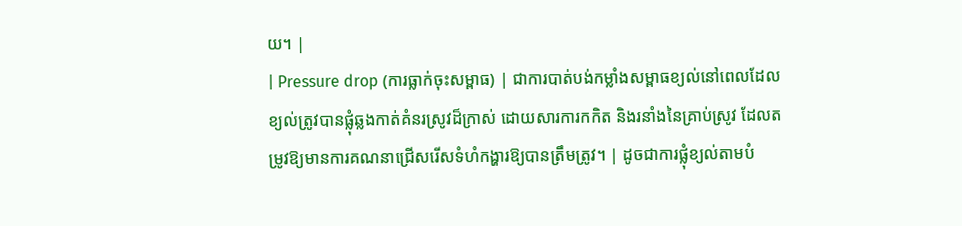យ។ |
| Pressure drop (ការធ្លាក់ចុះសម្ពាធ) | ជាការបាត់បង់កម្លាំងសម្ពាធខ្យល់នៅពេលដែលខ្យល់ត្រូវបានផ្លុំឆ្លងកាត់គំនរស្រូវដ៏ក្រាស់ ដោយសារការកកិត និងរនាំងនៃគ្រាប់ស្រូវ ដែលតម្រូវឱ្យមានការគណនាជ្រើសរើសទំហំកង្ហារឱ្យបានត្រឹមត្រូវ។ | ដូចជាការផ្លុំខ្យល់តាមបំ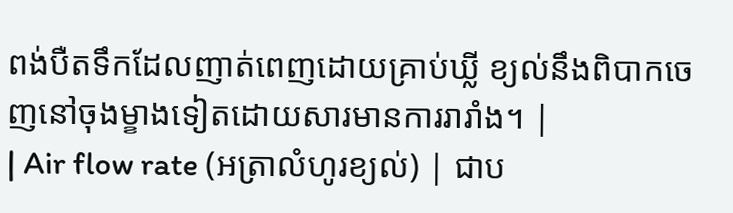ពង់បឺតទឹកដែលញាត់ពេញដោយគ្រាប់ឃ្លី ខ្យល់នឹងពិបាកចេញនៅចុងម្ខាងទៀតដោយសារមានការរារាំង។ |
| Air flow rate (អត្រាលំហូរខ្យល់) | ជាប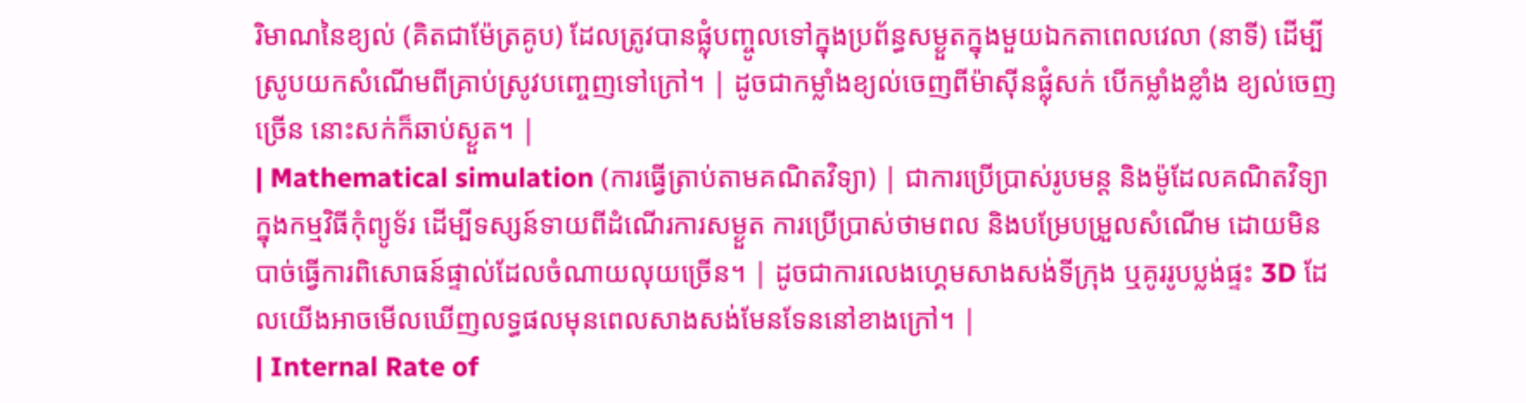រិមាណនៃខ្យល់ (គិតជាម៉ែត្រគូប) ដែលត្រូវបានផ្លុំបញ្ចូលទៅក្នុងប្រព័ន្ធសម្ងួតក្នុងមួយឯកតាពេលវេលា (នាទី) ដើម្បីស្រូបយកសំណើមពីគ្រាប់ស្រូវបញ្ចេញទៅក្រៅ។ | ដូចជាកម្លាំងខ្យល់ចេញពីម៉ាស៊ីនផ្លុំសក់ បើកម្លាំងខ្លាំង ខ្យល់ចេញច្រើន នោះសក់ក៏ឆាប់ស្ងួត។ |
| Mathematical simulation (ការធ្វើត្រាប់តាមគណិតវិទ្យា) | ជាការប្រើប្រាស់រូបមន្ត និងម៉ូដែលគណិតវិទ្យាក្នុងកម្មវិធីកុំព្យូទ័រ ដើម្បីទស្សន៍ទាយពីដំណើរការសម្ងួត ការប្រើប្រាស់ថាមពល និងបម្រែបម្រួលសំណើម ដោយមិនបាច់ធ្វើការពិសោធន៍ផ្ទាល់ដែលចំណាយលុយច្រើន។ | ដូចជាការលេងហ្គេមសាងសង់ទីក្រុង ឬគូររូបប្លង់ផ្ទះ 3D ដែលយើងអាចមើលឃើញលទ្ធផលមុនពេលសាងសង់មែនទែននៅខាងក្រៅ។ |
| Internal Rate of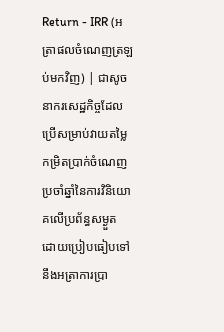Return - IRR (អត្រាផលចំណេញត្រឡប់មកវិញ) | ជាសូចនាករសេដ្ឋកិច្ចដែលប្រើសម្រាប់វាយតម្លៃកម្រិតប្រាក់ចំណេញប្រចាំឆ្នាំនៃការវិនិយោគលើប្រព័ន្ធសម្ងួត ដោយប្រៀបធៀបទៅនឹងអត្រាការប្រា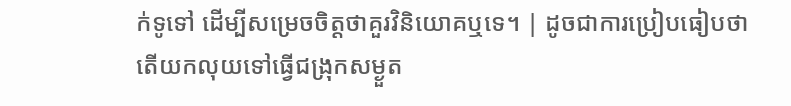ក់ទូទៅ ដើម្បីសម្រេចចិត្តថាគួរវិនិយោគឬទេ។ | ដូចជាការប្រៀបធៀបថា តើយកលុយទៅធ្វើជង្រុកសម្ងួត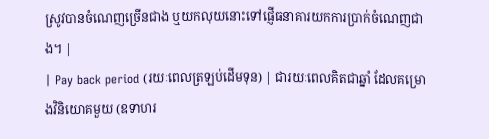ស្រូវបានចំណេញច្រើនជាង ឬយកលុយនោះទៅផ្ញើធនាគារយកការប្រាក់ចំណេញជាង។ |
| Pay back period (រយៈពេលត្រឡប់ដើមទុន) | ជារយៈពេលគិតជាឆ្នាំ ដែលគម្រោងវិនិយោគមួយ (ឧទាហរ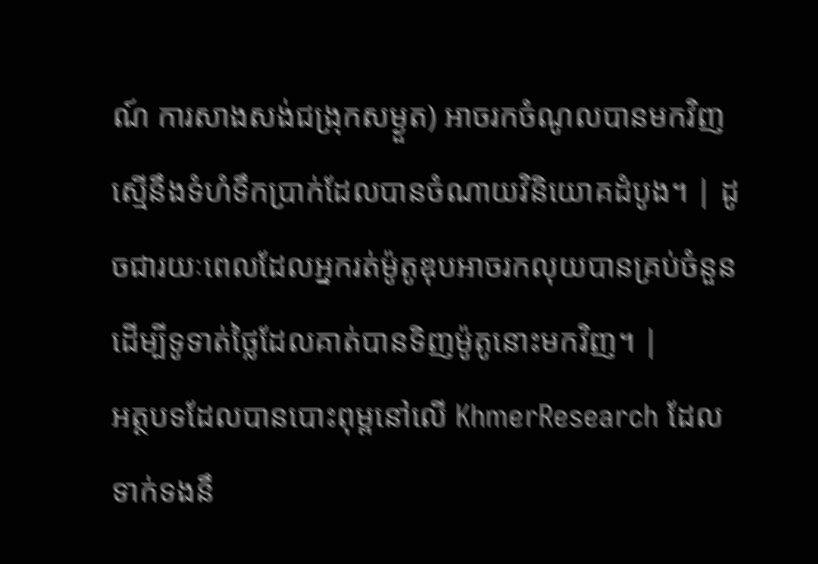ណ៍ ការសាងសង់ជង្រុកសម្ងួត) អាចរកចំណូលបានមកវិញស្មើនឹងទំហំទឹកប្រាក់ដែលបានចំណាយវិនិយោគដំបូង។ | ដូចជារយៈពេលដែលអ្នករត់ម៉ូតូឌុបអាចរកលុយបានគ្រប់ចំនួន ដើម្បីទូទាត់ថ្លៃដែលគាត់បានទិញម៉ូតូនោះមកវិញ។ |
អត្ថបទដែលបានបោះពុម្ពនៅលើ KhmerResearch ដែលទាក់ទងនឹ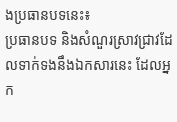ងប្រធានបទនេះ៖
ប្រធានបទ និងសំណួរស្រាវជ្រាវដែលទាក់ទងនឹងឯកសារនេះ ដែលអ្នក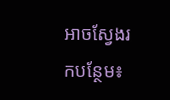អាចស្វែងរកបន្ថែម៖